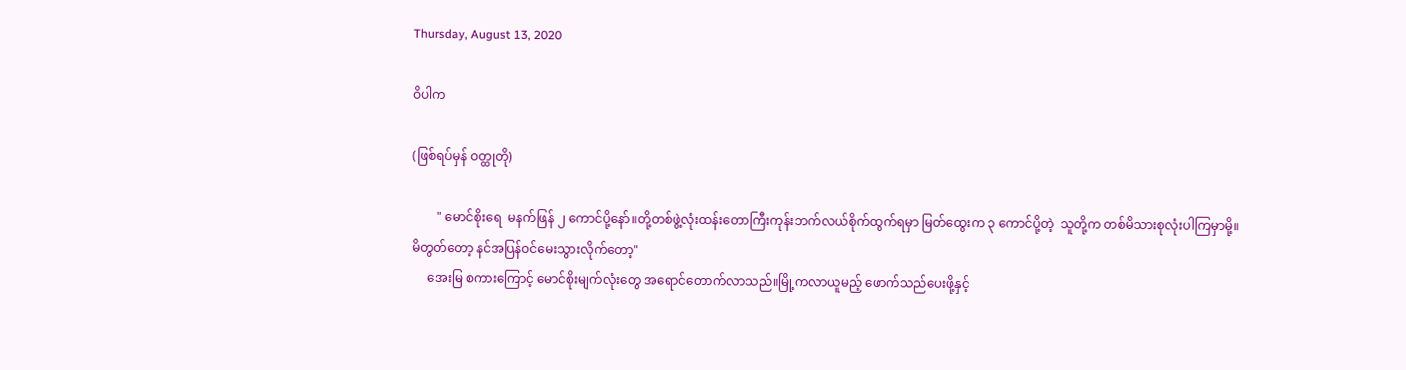Thursday, August 13, 2020

ဝိပါက

(ဖြစ်ရပ်မှန် ဝတ္ထုတို)

        " မောင်စိုးရေ  မနက်ဖြန် ၂ ကောင်ပို့နော်။တို့တစ်ဖွဲ့လုံးထန်းတောကြီးကုန်းဘက်လယ်စိုက်ထွက်ရမှာ မြတ်ထွေးက ၃ ကောင်ပို့တဲ့  သူတို့က တစ်မိသားစုလုံးပါကြမှာမို့။
မိတွတ်တော့ နင်အပြန်ဝင်မေးသွားလိုက်တော့"
     အေးမြ စကားကြောင့် မောင်စိုးမျက်လုံးတွေ အရောင်တောက်လာသည်။မြို့ကလာယူမည့် ဖောက်သည်ပေးဖို့နှင့်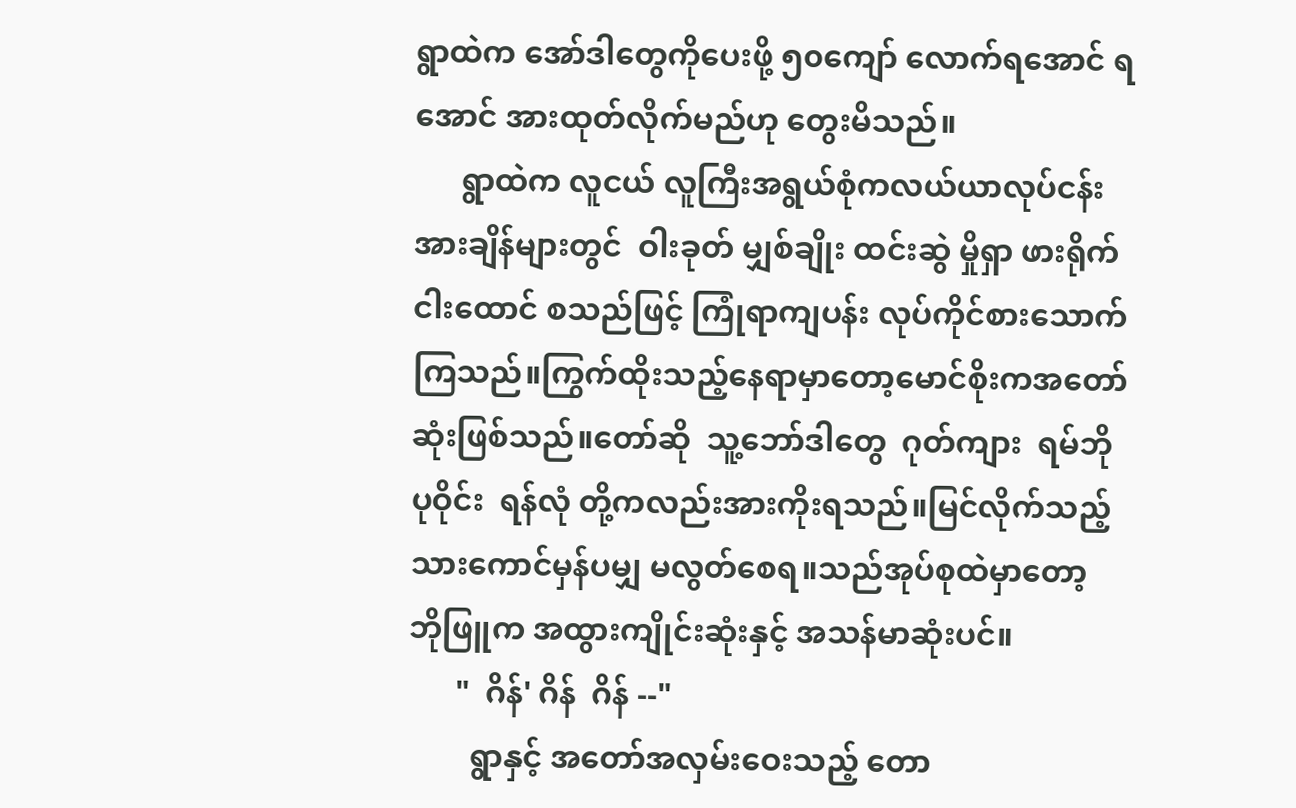ရွာထဲက အော်ဒါတွေကိုပေးဖို့ ၅၀ကျော် လောက်ရအောင် ရအောင် အားထုတ်လိုက်မည်ဟု တွေးမိသည်။
      ရွာထဲက လူငယ် လူကြီးအရွယ်စုံကလယ်ယာလုပ်ငန်း အားချိန်များတွင်  ဝါးခုတ် မျှစ်ချိုး ထင်းဆွဲ မှိုရှာ ဖားရိုက်
ငါးထောင် စသည်ဖြင့် ကြုံရာကျပန်း လုပ်ကိုင်စားသောက်ကြသည်။ကြွက်ထိုးသည့်နေရာမှာတော့မောင်စိုးကအတော်ဆုံးဖြစ်သည်။တော်ဆို  သူ့ဘော်ဒါတွေ  ဂုတ်ကျား  ရမ်ဘို
ပုဝိုင်း  ရန်လုံ တို့ကလည်းအားကိုးရသည်။မြင်လိုက်သည့် သားကောင်မှန်ပမျှ မလွတ်စေရ။သည်အုပ်စုထဲမှာတော့
ဘိုဖြူက အထွားကျိုင်းဆုံးနှင့် အသန်မာဆုံးပင်။
      "  ဂိန်' ဂိန်  ဂိန် --"
        ရွာနှင့် အတော်အလှမ်းဝေးသည့် တော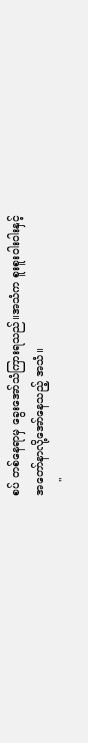စပ် တစ်နေရာမှ ခွေးအော်သံကြားရသည်။အသံက စူးစူးဝါးဝါးနှင့်
အတော်နာလို့အော်နေသည့် အသံ။
    "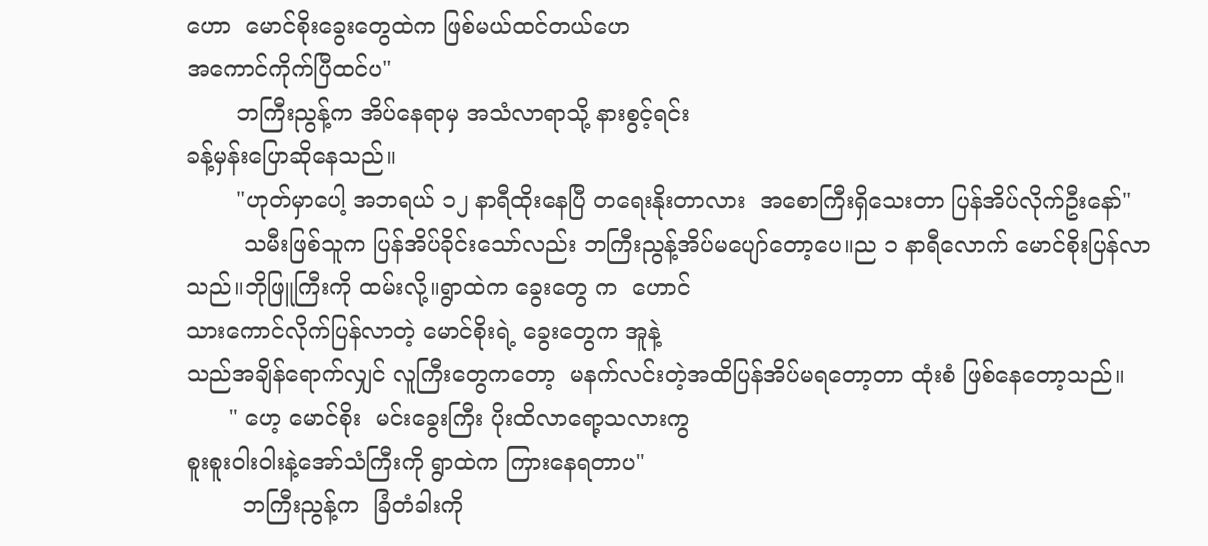ဟော  မောင်စိုးခွေးတွေထဲက ဖြစ်မယ်ထင်တယ်ဟေ
အကောင်ကိုက်ပြီထင်ပ"
       ဘကြီးညွန့်က အိပ်နေရာမှ အသံလာရာသို့ နားစွင့်ရင်း
ခန့်မှန်းပြောဆိုနေသည်။
       "ဟုတ်မှာပေါ့ အဘရယ် ၁၂ နာရီထိုးနေပြီ တရေးနိုးတာလား  အစောကြီးရှိသေးတာ ပြန်အိပ်လိုက်ဦးနော်"
        သမီးဖြစ်သူက ပြန်အိပ်ခိုင်းသော်လည်း ဘကြီးညွန့်အိပ်မပျော်တော့ပေ။ည ၁ နာရီလောက် မောင်စိုးပြန်လာသည်။ဘိုဖြူကြီးကို ထမ်းလို့။ရွာထဲက ခွေးတွေ က  ဟောင်
သားကောင်လိုက်ပြန်လာတဲ့ မောင်စိုးရဲ့ ခွေးတွေက အူနဲ့
သည်အချိန်ရောက်လျှင် လူကြီးတွေကတော့  မနက်လင်းတဲ့အထိပြန်အိပ်မရတော့တာ ထုံးစံ ဖြစ်နေတော့သည်။
      " ဟေ့ မောင်စိုး  မင်းခွေးကြီး ပိုးထိလာရော့သလားကွ
စူးစူးဝါးဝါးနဲ့အော်သံကြီးကို ရွာထဲက ကြားနေရတာပ"
        ဘကြီးညွန့်က  ခြံတံခါးကို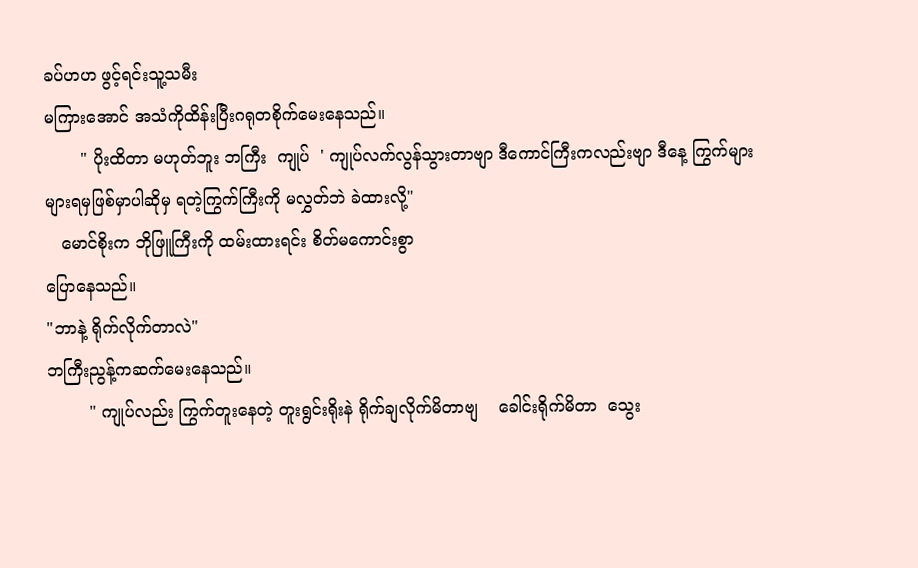ခပ်ဟဟ ဖွင့်ရင်းသူ့သမီး
မကြားအောင် အသံကိုထိန်းပြီးဂရုတစိုက်မေးနေသည်။
       " ပိုးထိတာ မဟုတ်ဘူး ဘကြီး  ကျုပ်  ' ကျုပ်လက်လွန်သွားတာဗျာ ဒီကောင်ကြီးကလည်းဗျာ ဒီနေ့ ကြွက်များများရမှဖြစ်မှာပါဆိုမှ ရတဲ့ကြွက်ကြီးကို မလွှတ်ဘဲ ခဲထားလို့"
   မောင်စိုးက ဘိုဖြူကြီးကို ထမ်းထားရင်း စိတ်မကောင်းစွာ
ပြောနေသည်။
"ဘာနဲ့ ရိုက်လိုက်တာလဲ"
ဘကြီးညွန့်ကဆက်မေးနေသည်။
        " ကျုပ်လည်း ကြွက်တူးနေတဲ့ တူးရွင်းရိုးနဲ ရိုက်ချလိုက်မိတာဗျ    ခေါင်းရိုက်မိတာ  သွေး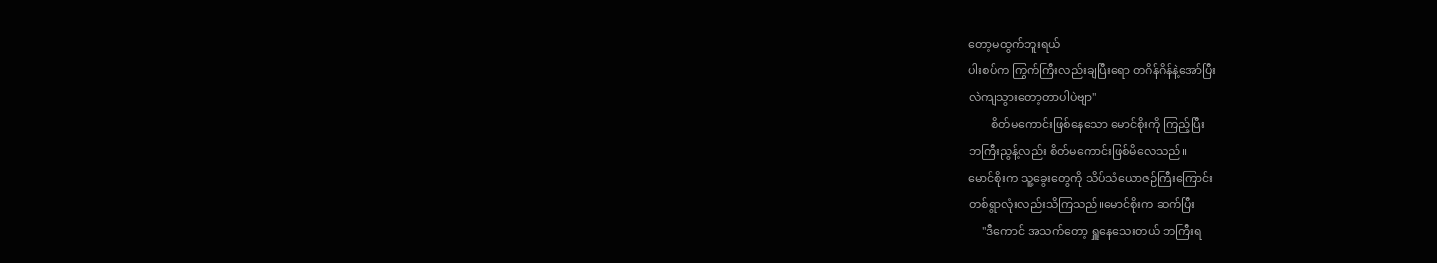တော့မထွက်ဘူးရယ်
ပါးစပ်က ကြွက်ကြီးလည်းချပြီးရော တဂိန်ဂိန်နဲ့အော်ပြီး
လဲကျသွားတော့တာပါပဲဗျာ"
        စိတ်မကောင်းဖြစ်နေသော မောင်စိုးကို ကြည့်ပြီး
ဘကြီးညွန့်လည်း စိတ်မကောင်းဖြစ်မိလေသည်။
မောင်စိုးက သူ့ခွေးတွေကို သိပ်သံယောဇဉ်ကြီးကြောင်း
တစ်ရွာလုံးလည်းသိကြသည်။မောင်စိုးက ဆက်ပြီး
     "ဒီကောင် အသက်တော့ ရှူနေသေးတယ် ဘကြီးရ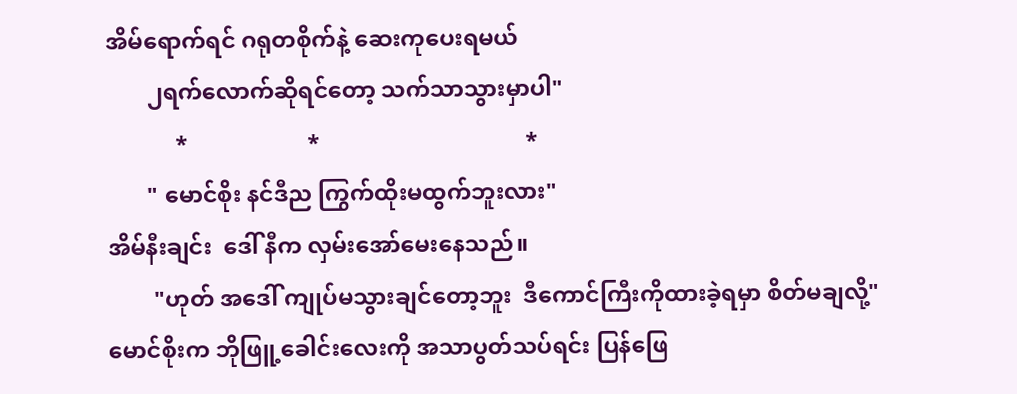အိမ်ရောက်ရင် ဂရုတစိုက်နဲ့ ဆေးကုပေးရမယ်
       ၂ရက်လောက်ဆိုရင်တော့ သက်သာသွားမှာပါ"
            *                     *                                    *
       " မောင်စိုး နင်ဒီည ကြွက်ထိုးမထွက်ဘူးလား"
အိမ်နီးချင်း  ဒေါ် နီက လှမ်းအော်မေးနေသည်။
        "ဟုတ် အဒေါ် ကျုပ်မသွားချင်တော့ဘူး  ဒီကောင်ကြီးကိုထားခဲ့ရမှာ စိတ်မချလို့"
မောင်စိုးက ဘိုဖြူ့ခေါင်းလေးကို အသာပွတ်သပ်ရင်း ပြန်ဖြေ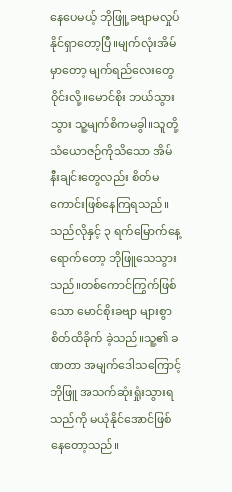နေပေမယ့် ဘိုဖြူ့ခဗျာမလှုပ်နိုင်ရှာတော့ပြီ။မျက်လုံးအိမ်မှာတော့ မျက်ရည်လေးတွေဝိုင်းလို့။မောင်စိုး ဘယ်သွားသွား သူ့မျက်စိကမခွါ။သူတို့ သံယောဇဉ်ကိုသိသော အိမ်နီးချင်းတွေလည်း စိတ်မကောင်းဖြစ်နေကြရသည်။သည်လိုနှင့် ၃ ရက်မြောက်နေ့ရောက်တော့ ဘိုဖြူသေသွားသည်။တစ်ကောင်ကြွက်ဖြစ်သော မောင်စိုးခဗျာ များစွာစိတ်ထိခိုက် ခဲ့သည်။သူ့၏ ခဏတာ အမျက်ဒေါသကြောင့် ဘိုဖြူ အသက်ဆုံးရှုံးသွားရသည်ကို မယုံနိုင်အောင်ဖြစ်နေတော့သည်။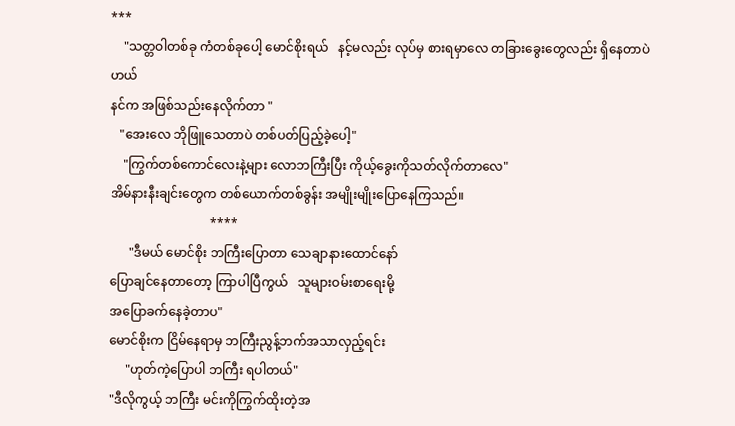***
    "သတ္တဝါတစ်ခု ကံတစ်ခုပေါ့ မောင်စိုးရယ်   နင့်မလည်း လုပ်မှ စားရမှာလေ တခြားခွေးတွေလည်း ရှိနေတာပဲဟယ်
နင်က အဖြစ်သည်းနေလိုက်တာ "
   "အေးလေ ဘိုဖြူသေတာပဲ တစ်ပတ်ပြည့်ခဲ့ပေါ့"
    "ကြွက်တစ်ကောင်လေးနဲ့များ လောဘကြီးပြီး ကိုယ့်ခွေးကိုသတ်လိုက်တာလေ"
အိမ်နားနီးချင်းတွေက တစ်ယောက်တစ်ခွန်း အမျိုးမျိုးပြောနေကြသည်။
                                ****
      "ဒီမယ် မောင်စိုး ဘကြီးပြောတာ သေချာနားထောင်နော်
ပြောချင်နေတာတော့ ကြာပါပြီကွယ်   သူများဝမ်းစာရေးမို့
အပြောခက်နေခဲ့တာပ"
မောင်စိုးက ငြိမ်နေရာမှ ဘကြီးညွန့်ဘက်အသာလှည့်ရင်း
     "ဟုတ်ကဲ့ပြောပါ ဘကြီး ရပါတယ်"
"ဒီလိုကွယ့် ဘကြီး မင်းကိုကြွက်ထိုးတဲ့အ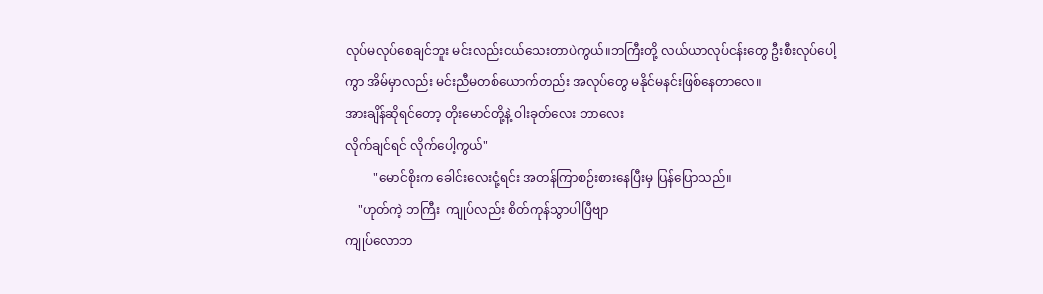လုပ်မလုပ်စေချင်ဘူး မင်းလည်းငယ်သေးတာပဲကွယ်။ဘကြီးတို့ လယ်ယာလုပ်ငန်းတွေ ဦးစီးလုပ်ပေါ့ကွာ အိမ်မှာလည်း မင်းညီမတစ်ယောက်တည်း အလုပ်တွေ မနိုင်မနင်းဖြစ်နေတာလေ။
အားချိန်ဆိုရင်တော့ တိုးမောင်တို့နဲ့ ဝါးခုတ်လေး ဘာလေး
လိုက်ချင်ရင် လိုက်ပေါ့ကွယ်"
         "မောင်စိုးက ခေါင်းလေးငုံ့ရင်း အတန်ကြာစဉ်းစားနေပြီးမှ ပြန်ပြောသည်။
    "ဟုတ်ကဲ့ ဘကြီး  ကျုပ်လည်း စိတ်ကုန်သွာပါပြီဗျာ
ကျုပ်လောဘ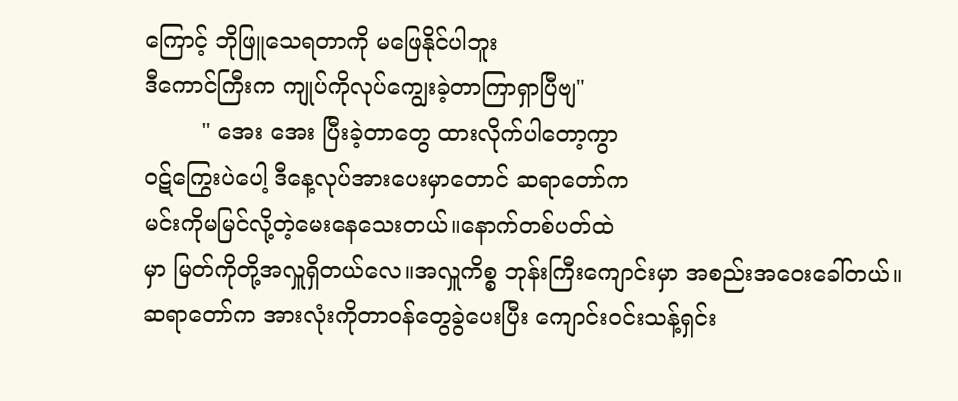ကြောင့် ဘိုဖြူသေရတာကို မဖြေနိုင်ပါဘူး
ဒီကောင်ကြီးက ကျုပ်ကိုလုပ်ကျွေးခဲ့တာကြာရှာပြီဗျ"
        " အေး အေး ပြီးခဲ့တာတွေ ထားလိုက်ပါတော့ကွာ
ဝဋ်ကြွေးပဲပေါ့ ဒီနေ့လုပ်အားပေးမှာတောင် ဆရာတော်က
မင်းကိုမမြင်လို့တဲ့မေးနေသေးတယ်။နောက်တစ်ပတ်ထဲ
မှာ မြတ်ကိုတို့အလှူရှိတယ်လေ။အလှူကိစ္စ ဘုန်းကြီးကျောင်းမှာ အစည်းအဝေးခေါ်တယ်။ဆရာတော်က အားလုံးကိုတာဝန်တွေခွဲပေးပြီး ကျောင်းဝင်းသန့်ရှင်း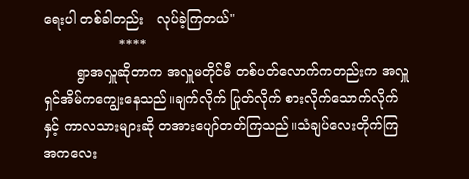ရေးပါ တစ်ခါတည်း   လုပ်ခဲ့ကြတယ်"
                  ****
        ရွာအလှူဆိုတာက အလှူမတိုင်မီ တစ်ပတ်လောက်ကတည်းက အလှူရှင်အိမ်ကကျွေးနေသည်။ချက်လိုက် ပြုတ်လိုက် စားလိုက်သောက်လိုက်နှင့် ကာလသားများဆို တအားပျော်တတ်ကြသည်။သံချပ်လေးတိုက်ကြ အကလေး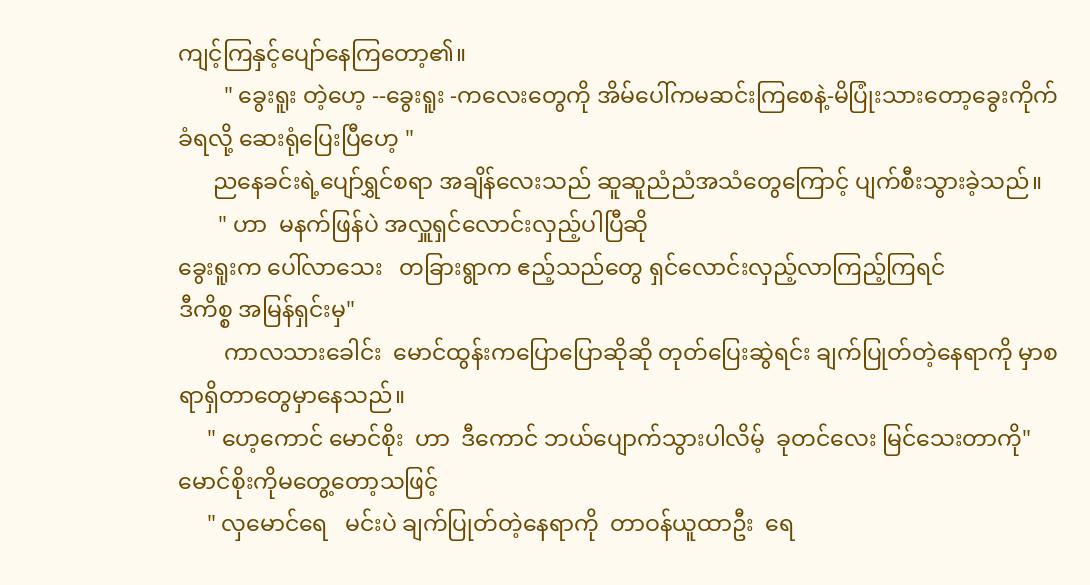ကျင့်ကြနှင့်ပျော်နေကြတော့၏။
        " ခွေးရူး တဲ့ဟေ့ --ခွေးရူး -ကလေးတွေကို အိမ်ပေါ်ကမဆင်းကြစေနဲ့-မိပြုံးသားတော့ခွေးကိုက်ခံရလို့ ဆေးရုံပြေးပြီဟေ့ "
      ညနေခင်းရဲ့ပျော်ရွှင်စရာ အချိန်လေးသည် ဆူဆူညံညံအသံတွေကြောင့် ပျက်စီးသွားခဲ့သည်။
       " ဟာ  မနက်ဖြန်ပဲ အလှူရှင်လောင်းလှည့်ပါပြီဆို
ခွေးရူးက ပေါ်လာသေး   တခြားရွာက ဧည့်သည်တွေ ရှင်လောင်းလှည့်လာကြည့်ကြရင်
ဒီကိစ္စ အမြန်ရှင်းမှ"
        ကာလသားခေါင်း  မောင်ထွန်းကပြောပြောဆိုဆို တုတ်ပြေးဆွဲရင်း ချက်ပြုတ်တဲ့နေရာကို မှာစရာရှိတာတွေမှာနေသည်။
     " ဟေ့ကောင် မောင်စိုး  ဟာ  ဒီကောင် ဘယ်ပျောက်သွားပါလိမ့်  ခုတင်လေး မြင်သေးတာကို"
မောင်စိုးကိုမတွေ့တော့သဖြင့်
     " လှမောင်ရေ   မင်းပဲ ချက်ပြုတ်တဲ့နေရာကို  တာဝန်ယူထာဦး  ရေ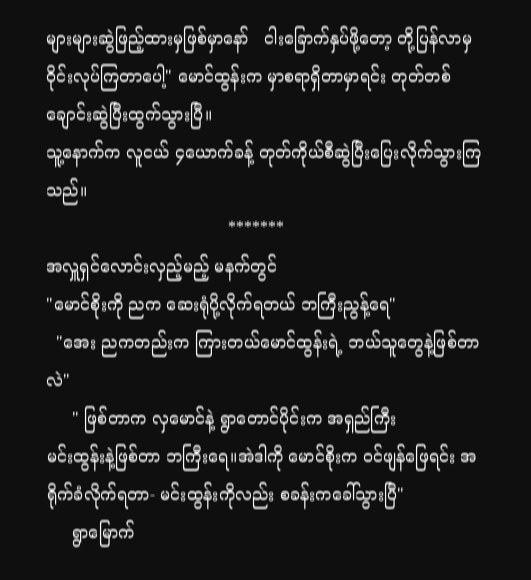များများဆွဲဖြည့်ထားမှဖြစ်မှာနော်   ငါးခြောက်နှပ်ဖို့တော့ တို့ပြန်လာမှဝိုင်းလုပ်ကြတာပေါ့" မောင်ထွန်းက မှာစရာရှိတာမှာရင်း တုတ်တစ်ချောင်းဆွဲပြီးထွက်သွားပြီ။
သူ့နောက်က လူငယ် ၄ယောက်ခန့် တုတ်ကိုယ်စီဆွဲပြီးပြေးလိုက်သွားကြသည်။
                                   *******
အလှူရှင်လောင်းလှည့်မည့် မနက်တွင်
"မောင်စိုးကို ညက ဆေးရုံပို့လိုက်ရတယ် ဘကြီးညွန့်ရေ"
  "အေး ညကတည်းက ကြားတယ်မောင်ထွန်းရဲ့ ဘယ်သူတွေနဲ့ဖြစ်တာလဲ"
     " ဖြစ်တာက လှမောင်နဲ့ ရွာတောင်ပိုင်းက အရှည်ကြီး
မင်းထွန်းနဲ့ဖြစ်တာ ဘကြီးရေ။အဲဒါကို မောင်စိုးက ဝင်ဖျန်ဖြေရင်း အရိုက်ခံလိုက်ရတာ- မင်းထွန်းကိုလည်း စခန်းကခေါ်သွားပြီ"
     ရွာမြောက်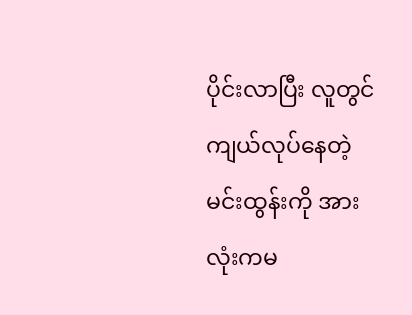ပိုင်းလာပြီး လူတွင်ကျယ်လုပ်နေတဲ့ မင်းထွန်းကို အားလုံးကမ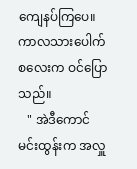ကျေနပ်ကြပေ။ကာလသားပေါက်စလေးက ဝင်ပြောသည်။
   " အဲဒီကောင် မင်းထွန်းက အလှူ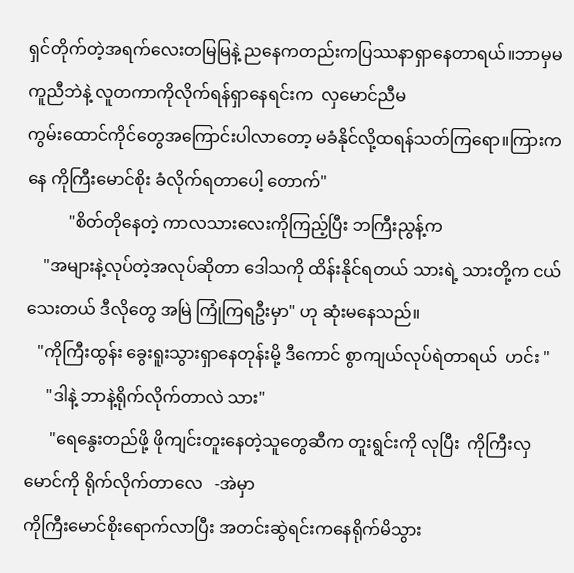ရှင်တိုက်တဲ့အရက်လေးတမြမြနဲ့ ညနေကတည်းကပြဿနာရှာနေတာရယ်။ဘာမှမကူညီဘဲနဲ့ လူတကာကိုလိုက်ရန်ရှာနေရင်းက  လှမောင်ညီမ
ကွမ်းထောင်ကိုင်တွေအကြောင်းပါလာတော့ မခံနိုင်လို့ထရန်သတ်ကြရော။ကြားကနေ ကိုကြီးမောင်စိုး ခံလိုက်ရတာပေါ့ တောက်"
          "စိတ်တိုနေတဲ့ ကာလသားလေးကိုကြည့်ပြီး ဘကြီးညွန့်က
    "အများနဲ့လုပ်တဲ့အလုပ်ဆိုတာ ဒေါသကို ထိန်းနိုင်ရတယ် သားရဲ့ သားတို့က ငယ်သေးတယ် ဒီလိုတွေ အမြဲ ကြုံကြရဦးမှာ" ဟု ဆုံးမနေသည်။
   "ကိုကြီးထွန်း ခွေးရူးသွားရှာနေတုန်းမို့ ဒီကောင် စွာကျယ်လုပ်ရဲတာရယ်  ဟင်း "
     "ဒါနဲ့ ဘာနဲ့ရိုက်လိုက်တာလဲ သား"
      "ရေနွေးတည်ဖို့ ဖိုကျင်းတူးနေတဲ့သူတွေဆီက တူးရွင်းကို လုပြီး  ကိုကြီးလှမောင်ကို ရိုက်လိုက်တာလေ   -အဲမှာ
ကိုကြီးမောင်စိုးရောက်လာပြီး အတင်းဆွဲရင်းကနေရိုက်မိသွား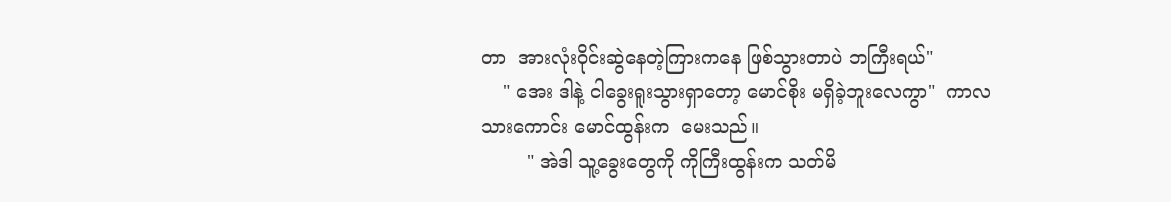တာ  အားလုံးဝိုင်းဆွဲနေတဲ့ကြားကနေ ဖြစ်သွားတာပဲ ဘကြီးရယ်"
    " အေး ဒါနဲ့ ငါခွေးရူးသွားရှာတော့ မောင်စိုး မရှိခဲ့ဘူးလေကွာ"  ကာလသားကောင်း မောင်ထွန်းက  မေးသည်။
        " အဲဒါ သူ့ခွေးတွေကို ကိုကြီးထွန်းက သတ်မိ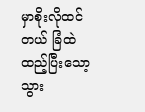မှာစိုးလိုထင်တယ် ခြံထဲထည့်ပြီးသော့သွား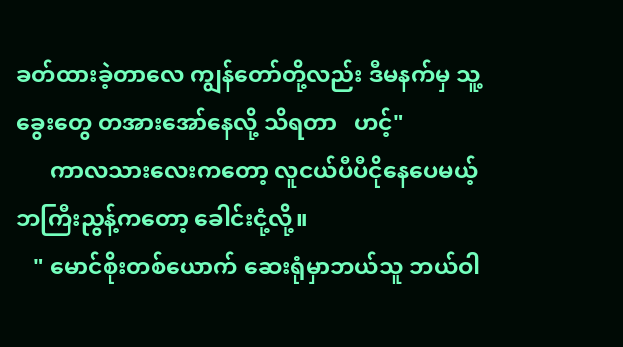ခတ်ထားခဲ့တာလေ ကျွန်တော်တို့လည်း ဒီမနက်မှ သူ့ခွေးတွေ တအားအော်နေလို့ သိရတာ   ဟင့်"
      ကာလသားလေးကတော့ လူငယ်ပီပီငိုနေပေမယ့် ဘကြီးညွန့်ကတော့ ခေါင်းငုံ့လို့။
   " မောင်စိုးတစ်ယောက် ဆေးရုံမှာဘယ်သူ ဘယ်ဝါ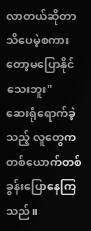လာတယ်ဆိုတာ သိပေမဲ့စကားတော့မပြောနိုင်သေးဘူး"
ဆေးရုံရောက်ခဲ့သည့် လူတွေကတစ်ယောက်တစ်ခွန်းပြောနေကြသည်။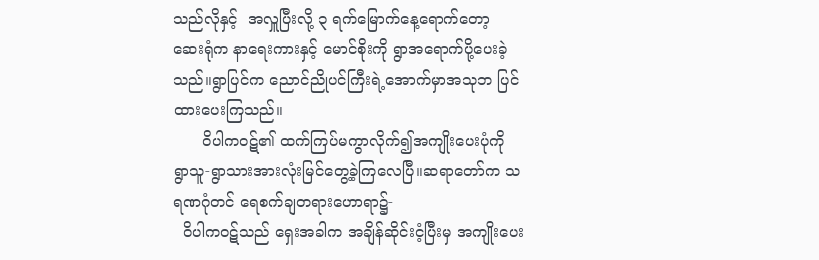သည်လိုနှင့်  အလှူပြီးလို့ ၃ ရက်မြောက်နေ့ရောက်တော့ ဆေးရုံက နာရေးကားနှင့် မောင်စိုးကို ရွာအရောက်ပို့ပေးခဲ့သည်။ရွာပြင်က ညောင်ညိုပင်ကြီးရဲ့အောက်မှာအသုဘ ပြင်ထားပေးကြသည်။
      ဝိပါကဝဋ်၏ ထက်ကြပ်မကွာလိုက်၍အကျိုးပေးပုံကို ရွာသူ-ရွာသားအားလုံးမြင်တွေ့ခဲ့ကြလေပြီ။ဆရာတော်က သရဏဂုံတင် ရေစက်ချတရားဟောရာ၌-
  ဝိပါကဝဋ်သည် ရှေးအခါက အချိန်ဆိုင်းငံ့ပြီးမှ အကျိုးပေး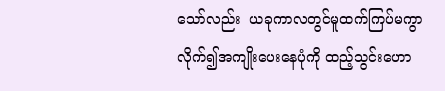သော်လည်း  ယခုကာလတွင်မူထက်ကြပ်မကွာလိုက်၍အကျိုးပေးနေပုံကို ထည့်သွင်းဟော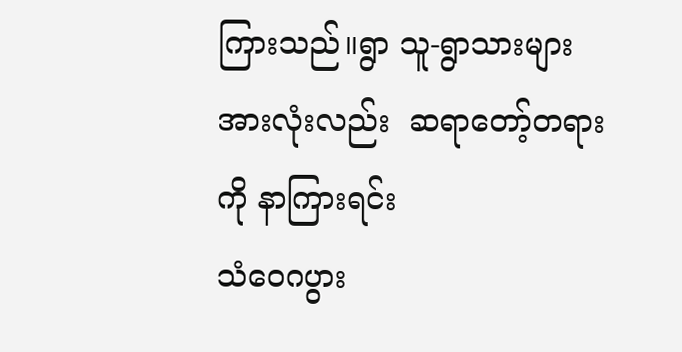ကြားသည်။ရွာ သူ-ရွာသားများ အားလုံးလည်း  ဆရာတော့်တရားကို နာကြားရင်း
သံဝေဂပွား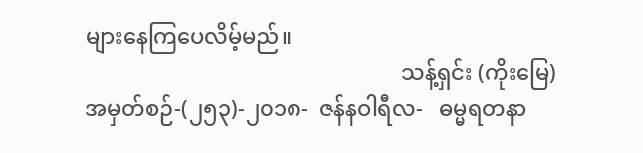များနေကြပေလိမ့်မည်။
                                                          သန့်ရှင်း (ကိုးမြေ)
အမှတ်စဉ်-(၂၅၃)-၂၀၁၈-  ဇန်နဝါရီလ-   ဓမ္မရတနာ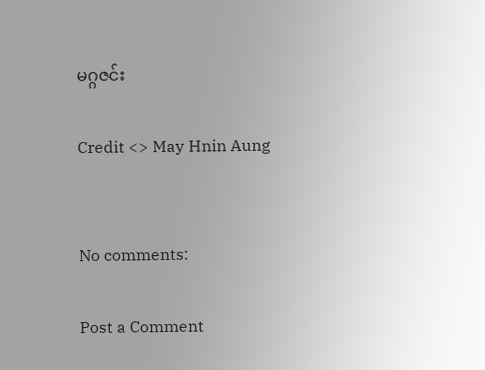မဂ္ဂဇင်း

Credit <> May Hnin Aung


No comments:

Post a Comment